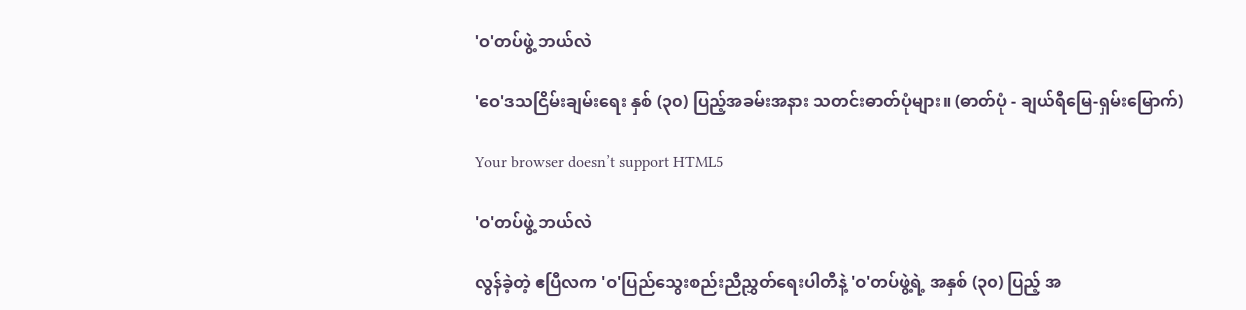'ဝ'တပ်ဖွဲ့ ဘယ်လဲ

'ဝေ'ဒသငြိမ်းချမ်းရေး နှစ် (၃၀) ပြည့်အခမ်းအနား သတင်းဓာတ်ပုံများ။ (ဓာတ်ပုံ - ချယ်ရီမြေ-ရှမ်းမြောက်)

Your browser doesn’t support HTML5

'ဝ'တပ်ဖွဲ့ ဘယ်လဲ

လွန်ခဲ့တဲ့ ဧပြီလက 'ဝ'ပြည်သွေးစည်းညီညွှတ်ရေးပါတီနဲ့ 'ဝ'တပ်ဖွဲ့ရဲ့ အနှစ် (၃၀) ပြည့် အ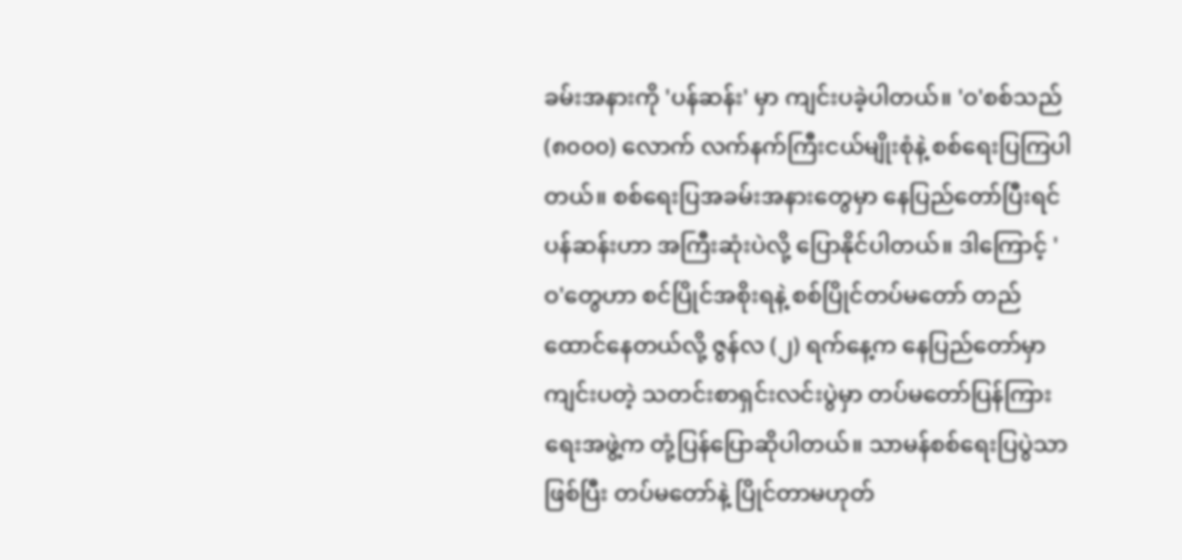ခမ်းအနားကို 'ပန်ဆန်း' မှာ ကျင်းပခဲ့ပါတယ်။ 'ဝ'စစ်သည် (၈၀၀၀) လောက် လက်နက်ကြီးငယ်မျိုးစုံနဲ့ စစ်ရေးပြကြပါတယ်။ စစ်ရေးပြအခမ်းအနားတွေမှာ နေပြည်တော်ပြီးရင် ပန်ဆန်းဟာ အကြီးဆုံးပဲလို့ ပြောနိုင်ပါတယ်။ ဒါကြောင့် 'ဝ'တွေဟာ စင်ပြိုင်အစိုးရနဲ့ စစ်ပြိုင်တပ်မတော် တည်ထောင်နေတယ်လို့ ဇွန်လ (၂) ရက်နေ့က နေပြည်တော်မှာ ကျင်းပတဲ့ သတင်းစာရှင်းလင်းပွဲမှာ တပ်မတော်ပြန်ကြားရေးအဖွဲ့က တုံ့ပြန်ပြောဆိုပါတယ်။ သာမန်စစ်ရေးပြပွဲသာဖြစ်ပြီး တပ်မတော်နဲ့ ပြိုင်တာမဟုတ်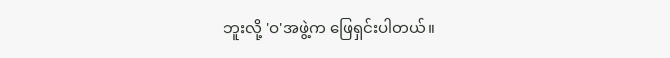ဘူးလို့ 'ဝ'အဖွဲ့က ဖြေရှင်းပါတယ်။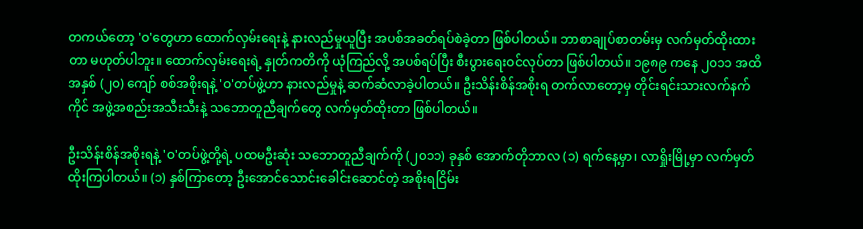တကယ်တော့ 'ဝ'တွေဟာ ထောက်လှမ်းရေးနဲ့ နားလည်မှုယူပြီး အပစ်အခတ်ရပ်စဲခဲ့တာ ဖြစ်ပါတယ်။ ဘာစာချုပ်စာတမ်းမှ လက်မှတ်ထိုးထားတာ မဟုတ်ပါဘူး။ ထောက်လှမ်းရေးရဲ့ နှုတ်ကတိကို ယုံကြည်လို့ အပစ်ရပ်ပြီး စီးပွားရေးဝင်လုပ်တာ ဖြစ်ပါတယ်။ ၁၉၈၉ ကနေ ၂၀၁၁ အထိ အနှစ် (၂၀) ကျော် စစ်အစိုးရနဲ့ 'ဝ'တပ်ဖွဲ့ဟာ နားလည်မှုနဲ့ ဆက်ဆံလာခဲ့ပါတယ်။ ဦးသိန်းစိန်အစိုးရ တက်လာတော့မှ တိုင်းရင်းသားလက်နက်ကိုင် အဖွဲ့အစည်းအသီးသီးနဲ့ သဘောတူညီချက်တွေ လက်မှတ်ထိုးတာ ဖြစ်ပါတယ်။

ဦးသိန်းစိန်အစိုးရနဲ့ 'ဝ'တပ်ဖွဲ့တို့ရဲ့ ပထမဦးဆုံး သဘောတူညီချက်ကို (၂၀၁၁) ခုနှစ် အောက်တိုဘာလ (၁) ရက်နေ့မှာ၊ လာရှိုးမြို့မှာ လက်မှတ်ထိုးကြပါတယ်။ (၁) နှစ်ကြာတော့ ဦးအောင်သောင်းခေါင်းဆောင်တဲ့ အစိုးရငြိမ်း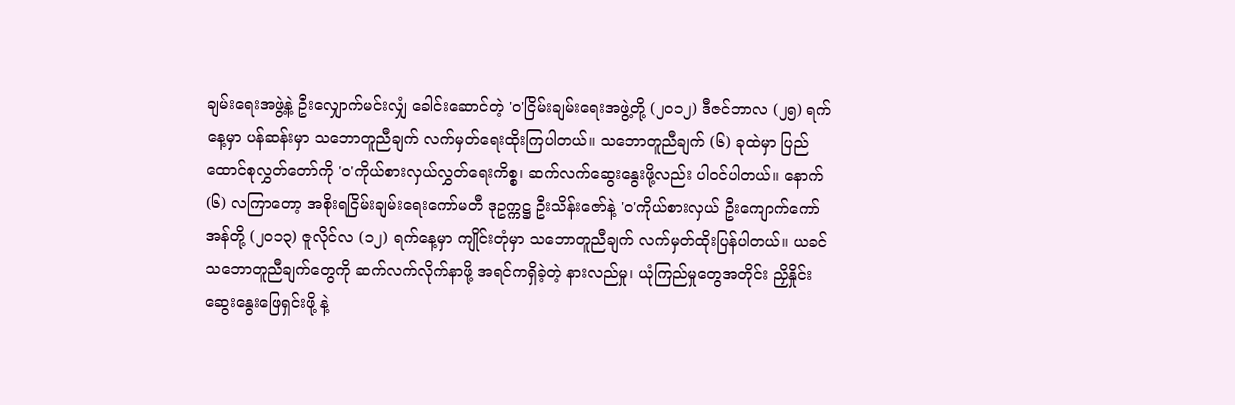ချမ်းရေးအဖွဲ့နဲ့ ဦးလျှောက်မင်းလျှံ ခေါင်းဆောင်တဲ့ 'ဝ'ငြိမ်းချမ်းရေးအဖွဲ့တို့ (၂၀၁၂) ဒီဇင်ဘာလ (၂၅) ရက်နေ့မှာ ပန်ဆန်းမှာ သဘောတူညီချက် လက်မှတ်ရေးထိုးကြပါတယ်။ သဘောတူညီချက် (၆) ခုထဲမှာ ပြည်ထောင်စုလွှတ်တော်ကို 'ဝ'ကိုယ်စားလှယ်လွှတ်ရေးကိစ္စ၊ ဆက်လက်ဆွေးနွေးဖို့လည်း ပါဝင်ပါတယ်။ နောက် (၆) လကြာတော့ အစိုးရငြိမ်းချမ်းရေးကော်မတီ ဒုဥက္ကဋ္ဌ ဦးသိန်းဇော်နဲ့ 'ဝ'ကိုယ်စားလှယ် ဦးကျောက်ကော်အန်တို့ (၂၀၁၃) ဇူလိုင်လ (၁၂) ရက်နေ့မှာ ကျိုင်းတုံမှာ သဘောတူညီချက် လက်မှတ်ထိုးပြန်ပါတယ်။ ယခင်သဘောတူညီချက်တွေကို ဆက်လက်လိုက်နာဖို့ အရင်ကရှိခဲ့တဲ့ နားလည်မှု၊ ယုံကြည်မှုတွေအတိုင်း ညှိနှိုင်းဆွေးနွေးဖြေရှင်းဖို့ နဲ့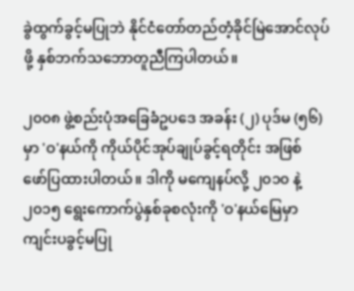ခွဲထွက်ခွင့်မပြုဘဲ နိုင်ငံတော်တည်တံ့ခိုင်မြဲအောင်လုပ်ဖို့ နှစ်ဘက်သဘောတူညီကြပါတယ်။

၂၀၀၈ ဖွဲ့စည်းပုံအခြေခံဥပဒေ အခန်း (၂) ပုဒ်မ (၅၆) မှာ 'ဝ'နယ်ကို ကိုယ်ပိုင်အုပ်ချုပ်ခွင့်ရတိုင်း အဖြစ် ဖော်ပြထားပါတယ်။ ဒါကို မကျေနပ်လို့ ၂၀၁၀ နဲ့ ၂၀၁၅ ရွေးကောက်ပွဲနှစ်ခုစလုံးကို 'ဝ'နယ်မြေမှာ ကျင်းပခွင့်မပြု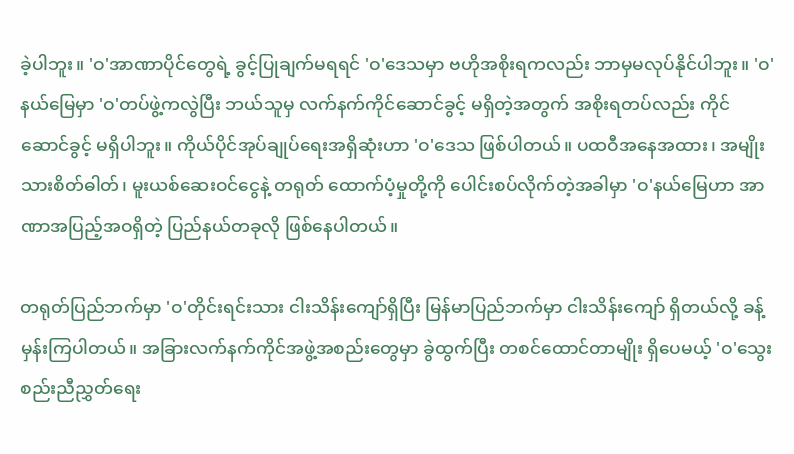ခဲ့ပါဘူး။ 'ဝ'အာဏာပိုင်တွေရဲ့ ခွင့်ပြုချက်မရရင် 'ဝ'ဒေသမှာ ဗဟိုအစိုးရကလည်း ဘာမှမလုပ်နိုင်ပါဘူး။ 'ဝ'နယ်မြေမှာ 'ဝ'တပ်ဖွဲ့ကလွဲပြီး ဘယ်သူမှ လက်နက်ကိုင်ဆောင်ခွင့် မရှိတဲ့အတွက် အစိုးရတပ်လည်း ကိုင်ဆောင်ခွင့် မရှိပါဘူး။ ကိုယ်ပိုင်အုပ်ချုပ်ရေးအရှိဆုံးဟာ 'ဝ'ဒေသ ဖြစ်ပါတယ်။ ပထဝီအနေအထား၊ အမျိုးသားစိတ်ဓါတ်၊ မူးယစ်ဆေးဝင်ငွေနဲ့ တရုတ် ထောက်ပံ့မှုတို့ကို ပေါင်းစပ်လိုက်တဲ့အခါမှာ 'ဝ'နယ်မြေဟာ အာဏာအပြည့်အဝရှိတဲ့ ပြည်နယ်တခုလို ဖြစ်နေပါတယ်။

တရုတ်ပြည်ဘက်မှာ 'ဝ'တိုင်းရင်းသား ငါးသိန်းကျော်ရှိပြီး မြန်မာပြည်ဘက်မှာ ငါးသိန်းကျော် ရှိတယ်လို့ ခန့်မှန်းကြပါတယ်။ အခြားလက်နက်ကိုင်အဖွဲ့အစည်းတွေမှာ ခွဲထွက်ပြီး တစင်ထောင်တာမျိုး ရှိပေမယ့် 'ဝ'သွေးစည်းညီညွှတ်ရေး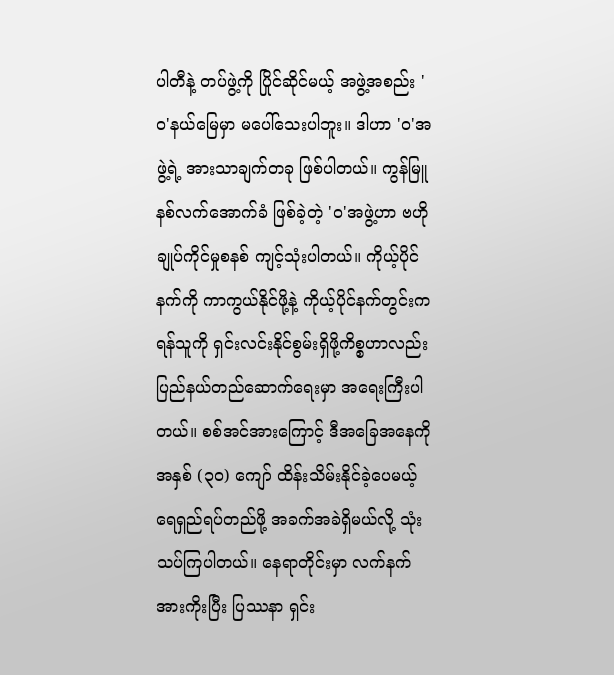ပါတီနဲ့ တပ်ဖွဲ့ကို ပြိုင်ဆိုင်မယ့် အဖွဲ့အစည်း 'ဝ'နယ်မြေမှာ မပေါ်သေးပါဘူး။ ဒါဟာ 'ဝ'အဖွဲ့ရဲ့ အားသာချက်တခု ဖြစ်ပါတယ်။ ကွန်မြူနစ်လက်အောက်ခံ ဖြစ်ခဲ့တဲ့ 'ဝ'အဖွဲ့ဟာ ဗဟိုချုပ်ကိုင်မှုစနစ် ကျင့်သုံးပါတယ်။ ကိုယ့်ပိုင်နက်ကို ကာကွယ်နိုင်ဖို့နဲ့ ကိုယ့်ပိုင်နက်တွင်းက ရန်သူကို ရှင်းလင်းနိုင်စွမ်းရှိဖို့ကိစ္စဟာလည်း ပြည်နယ်တည်ဆောက်ရေးမှာ အရေးကြီးပါတယ်။ စစ်အင်အားကြောင့် ဒီအခြေအနေကို အနှစ် (၃၀) ကျော် ထိန်းသိမ်းနိုင်ခဲ့ပေမယ့် ရေရှည်ရပ်တည်ဖို့ အခက်အခဲရှိမယ်လို့ သုံးသပ်ကြပါတယ်။ နေရာတိုင်းမှာ လက်နက်အားကိုးပြီး ပြဿနာ ရှင်း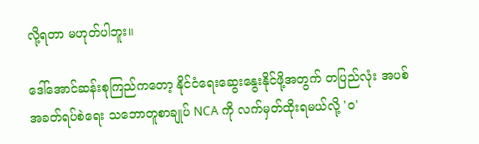လို့ရတာ မဟုတ်ပါဘူး။

ဒေါ်အောင်ဆန်းစုကြည်ကတော့ နိုင်ငံရေးဆွေးနွေးနိုင်ဖို့အတွက် တပြည်လုံး အပစ်အခတ်ရပ်စဲရေး သဘောတူစာချုပ် NCA ကို လက်မှတ်ထိုးရမယ်လို့ 'ဝ'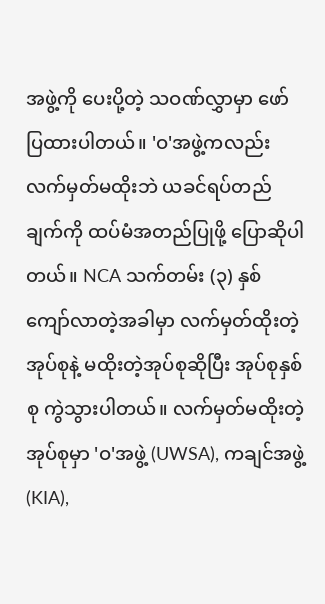အဖွဲ့ကို ပေးပို့တဲ့ သဝဏ်လွှာမှာ ဖော်ပြထားပါတယ်။ 'ဝ'အဖွဲ့ကလည်း လက်မှတ်မထိုးဘဲ ယခင်ရပ်တည်ချက်ကို ထပ်မံအတည်ပြုဖို့ ပြောဆိုပါတယ်။ NCA သက်တမ်း (၃) နှစ်ကျော်လာတဲ့အခါမှာ လက်မှတ်ထိုးတဲ့အုပ်စုနဲ့ မထိုးတဲ့အုပ်စုဆိုပြီး အုပ်စုနှစ်စု ကွဲသွားပါတယ်။ လက်မှတ်မထိုးတဲ့အုပ်စုမှာ 'ဝ'အဖွဲ့ (UWSA), ကချင်အဖွဲ့ (KIA),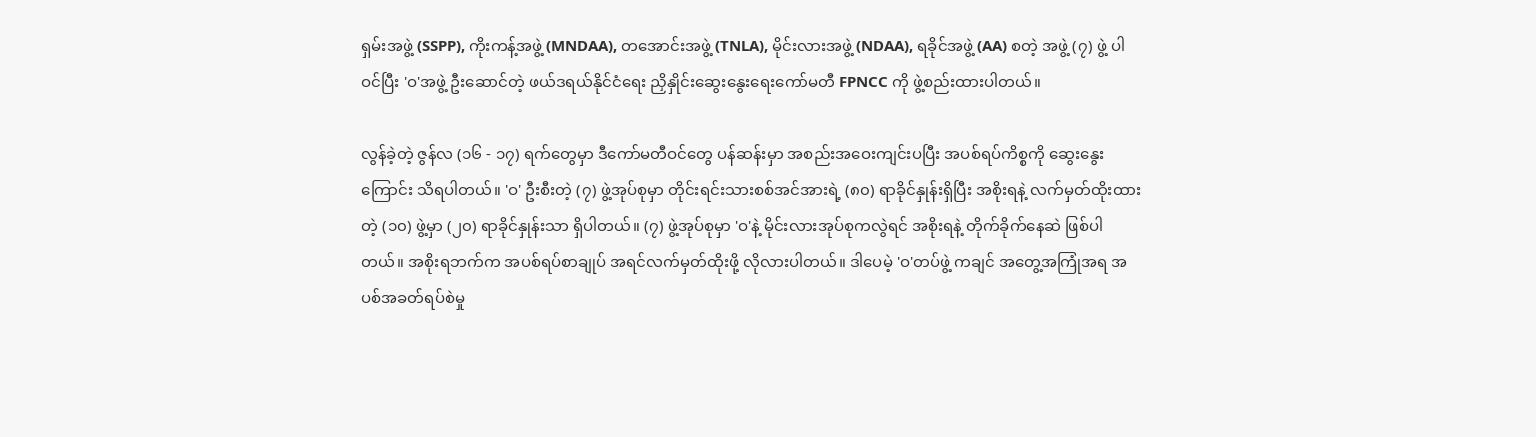ရှမ်းအဖွဲ့ (SSPP), ကိုးကန့်အဖွဲ့ (MNDAA), တအောင်းအဖွဲ့ (TNLA), မိုင်းလားအဖွဲ့ (NDAA), ရခိုင်အဖွဲ့ (AA) စတဲ့ အဖွဲ့ (၇) ဖွဲ့ ပါဝင်ပြီး 'ဝ'အဖွဲ့ ဦးဆောင်တဲ့ ဖယ်ဒရယ်နိုင်ငံရေး ညှိနှိုင်းဆွေးနွေးရေးကော်မတီ FPNCC ကို ဖွဲ့စည်းထားပါတယ်။

လွန်ခဲ့တဲ့ ဇွန်လ (၁၆ - ၁၇) ရက်တွေမှာ ဒီကော်မတီဝင်တွေ ပန်ဆန်းမှာ အစည်းအဝေးကျင်းပပြီး အပစ်ရပ်ကိစ္စကို ဆွေးနွေးကြောင်း သိရပါတယ်။ 'ဝ' ဦးစီးတဲ့ (၇) ဖွဲ့အုပ်စုမှာ တိုင်းရင်းသားစစ်အင်အားရဲ့ (၈၀) ရာခိုင်နှုန်းရှိပြီး အစိုးရနဲ့ လက်မှတ်ထိုးထားတဲ့ (၁၀) ဖွဲ့မှာ (၂၀) ရာခိုင်နှုန်းသာ ရှိပါတယ်။ (၇) ဖွဲ့အုပ်စုမှာ 'ဝ'နဲ့ မိုင်းလားအုပ်စုကလွဲရင် အစိုးရနဲ့ တိုက်ခိုက်နေဆဲ ဖြစ်ပါတယ်။ အစိုးရဘက်က အပစ်ရပ်စာချုပ် အရင်လက်မှတ်ထိုးဖို့ လိုလားပါတယ်။ ဒါပေမဲ့ 'ဝ'တပ်ဖွဲ့ ကချင် အတွေ့အကြုံအရ အပစ်အခတ်ရပ်စဲမှု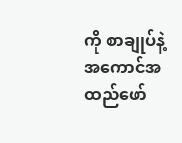ကို စာချုပ်နဲ့ အကောင်အထည်ဖော်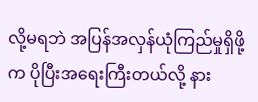လို့မရဘဲ အပြန်အလှန်ယုံကြည်မှုရှိဖို့က ပိုပြီးအရေးကြီးတယ်လို့ နား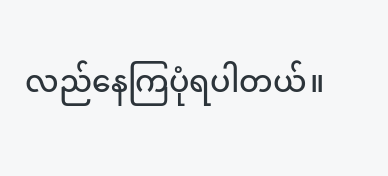လည်နေကြပုံရပါတယ်။